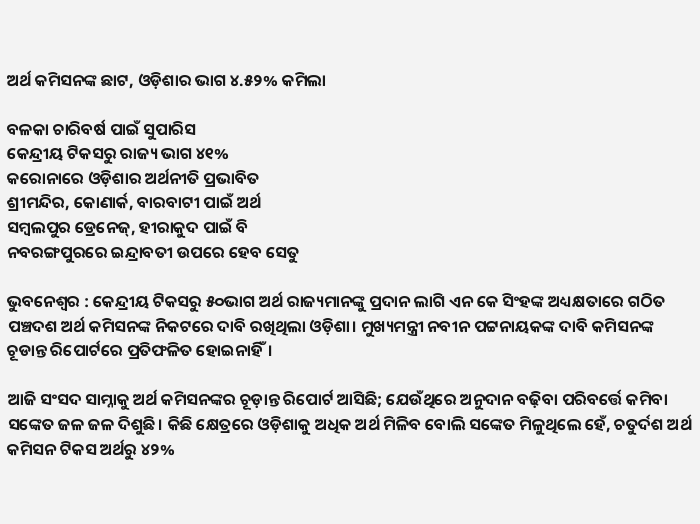ଅର୍ଥ କମିସନଙ୍କ ଛାଟ, ଓଡ଼ିଶାର ଭାଗ ୪.୫୨% କମିଲା

ବଳକା ଚାରିବର୍ଷ ପାଇଁ ସୁପାରିସ
କେନ୍ଦ୍ରୀୟ ଟିକସରୁ ରାଜ୍ୟ ଭାଗ ୪୧%
କରୋନାରେ ଓଡ଼ିଶାର ଅର୍ଥନୀତି ପ୍ରଭାବିତ
ଶ୍ରୀମନ୍ଦିର, କୋଣାର୍କ, ବାରବାଟୀ ପାଇଁ ଅର୍ଥ
ସମ୍ବଲପୁର ଡ୍ରେନେଜ୍, ହୀରାକୁଦ ପାଇଁ ବି
ନବରଙ୍ଗପୁରରେ ଇନ୍ଦ୍ରାବତୀ ଉପରେ ହେବ ସେତୁ

ଭୁବନେଶ୍ବର : କେନ୍ଦ୍ରୀୟ ଟିକସରୁ ୫୦ଭାଗ ଅର୍ଥ ରାଜ୍ୟମାନଙ୍କୁ ପ୍ରଦାନ ଲାଗି ଏନ କେ ସିଂହଙ୍କ ଅଧ୍ୟକ୍ଷତାରେ ଗଠିତ ପଞ୍ଚଦଶ ଅର୍ଥ କମିସନଙ୍କ ନିକଟରେ ଦାବି ରଖିଥିଲା ଓଡ଼ିଶା। ମୁଖ୍ୟମନ୍ତ୍ରୀ ନବୀନ ପଟ୍ଟନାୟକଙ୍କ ଦାବି କମିସନଙ୍କ ଚୂଡାନ୍ତ ରିପୋର୍ଟରେ ପ୍ରତିଫଳିତ ହୋଇନାହିଁ।

ଆଜି ସଂସଦ ସାମ୍ନାକୁ ଅର୍ଥ କମିସନଙ୍କର ଚୂଡ଼ାନ୍ତ ରିପୋର୍ଟ ଆସିଛି; ଯେଉଁଥିରେ ଅନୁଦାନ ବଢ଼ିବା ପରିବର୍ତ୍ତେ କମିବା ସଙ୍କେତ ଜଳ ଜଳ ଦିଶୁଛି। କିଛି କ୍ଷେତ୍ରରେ ଓଡ଼ିଶାକୁ ଅଧିକ ଅର୍ଥ ମିଳିବ ବୋଲି ସଙ୍କେତ ମିଳୁଥିଲେ ହେଁ, ଚତୁର୍ଦଶ ଅର୍ଥ କମିସନ ଟିକସ ଅର୍ଥରୁ ୪୨%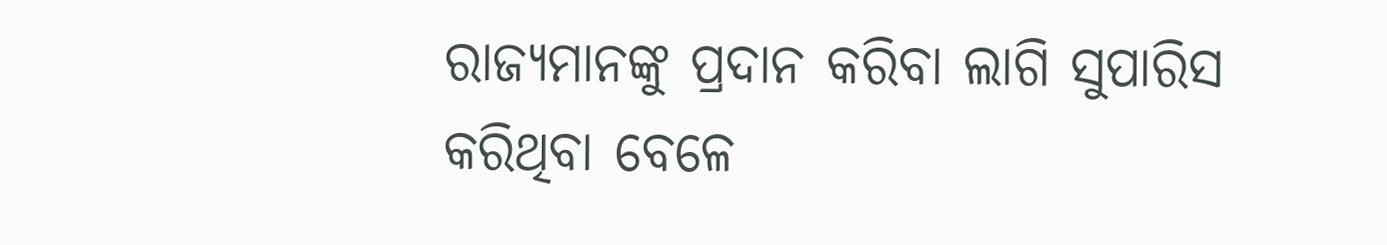ରାଜ୍ୟମାନଙ୍କୁ ପ୍ରଦାନ କରିବା ଲାଗି ସୁପାରିସ କରିଥିବା ବେଳେ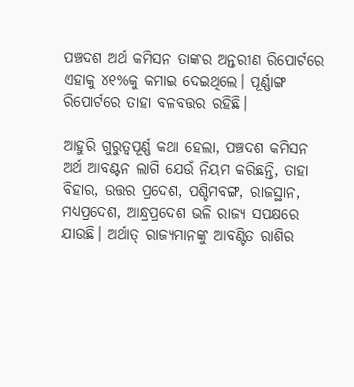ପଞ୍ଚଦଶ ଅର୍ଥ କମିସନ ତାଙ୍କର ଅନ୍ତରୀଣ ରିପୋର୍ଟରେ ଏହାକୁ ୪୧%କୁ କମାଇ ଦେଇଥିଲେ। ପୂର୍ଣ୍ଣାଙ୍ଗ ରିପୋର୍ଟରେ ତାହା ବଳବତ୍ତର ରହିଛି।

ଆହୁରି ଗୁରୁତ୍ବପୂର୍ଣ୍ଣ କଥା ହେଲା, ପଞ୍ଚଦଶ କମିସନ ଅର୍ଥ ଆବଣ୍ଟନ ଲାଗି ଯେଉଁ ନିୟମ କରିଛନ୍ତି, ତାହା ବିହାର, ଉତ୍ତର ପ୍ରଦେଶ, ପଶ୍ଚିମବଙ୍ଗ, ରାଜସ୍ଥାନ, ମଧ୍ୟପ୍ରଦେଶ, ଆନ୍ଧ୍ରପ୍ରଦେଶ ଭଳି ରାଜ୍ୟ ସପକ୍ଷରେ ଯାଉଛି। ଅର୍ଥାତ୍ ରାଜ୍ୟମାନଙ୍କୁ ଆବଣ୍ଟିତ ରାଶିର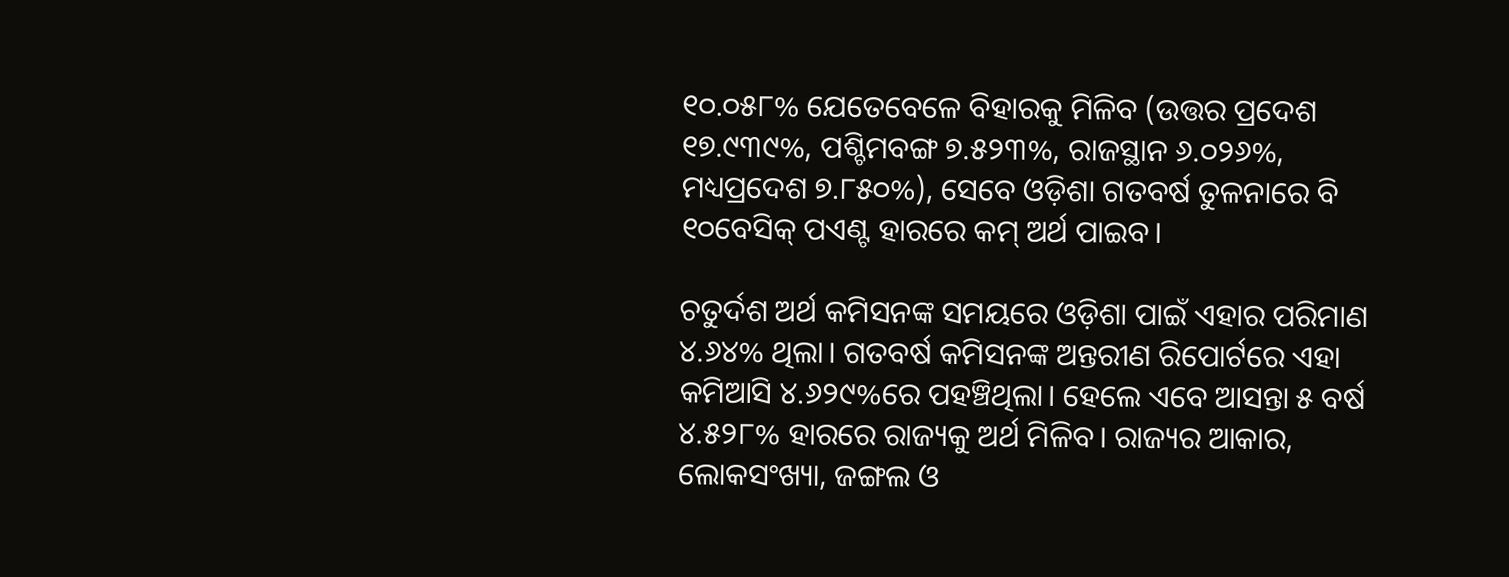୧୦.୦୫୮% ଯେତେବେଳେ ବିହାରକୁ ମିଳିବ (ଉତ୍ତର ପ୍ରଦେଶ ୧୭.୯୩୯%, ପଶ୍ଚିମବଙ୍ଗ ୭.୫୨୩%, ରାଜସ୍ଥାନ ୬.୦୨୬%, ମଧ୍ୟପ୍ରଦେଶ ୭.୮୫୦%), ସେବେ ଓଡ଼ିଶା ଗତବର୍ଷ ତୁଳନାରେ ବି ୧୦ବେସିକ୍ ପଏଣ୍ଟ ହାରରେ କମ୍ ଅର୍ଥ ପାଇବ।

ଚତୁର୍ଦଶ ଅର୍ଥ କମିସନଙ୍କ ସମୟରେ ଓଡ଼ିଶା ପାଇଁ ଏହାର ପରିମାଣ ୪.୬୪% ଥିଲା। ଗତବର୍ଷ କମିସନଙ୍କ ଅନ୍ତରୀଣ ରିପୋର୍ଟରେ ଏହା କମିଆସି ୪.୬୨୯%ରେ ପହଞ୍ଚିଥିଲା। ହେଲେ ଏବେ ଆସନ୍ତା ୫ ବର୍ଷ ୪.୫୨୮% ହାରରେ ରାଜ୍ୟକୁ ଅର୍ଥ ମିଳିବ। ରାଜ୍ୟର ଆକାର, ଲୋକସଂଖ୍ୟା, ଜଙ୍ଗଲ ଓ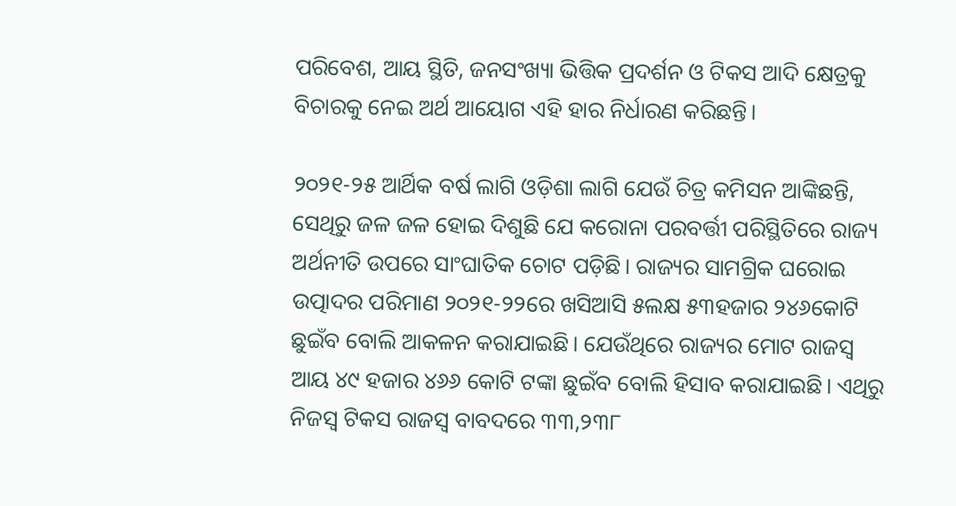ପରିବେଶ, ଆୟ ସ୍ଥିତି, ଜନସଂଖ୍ୟା ଭିତ୍ତିକ ପ୍ରଦର୍ଶନ ଓ ଟିକସ ଆଦି କ୍ଷେତ୍ରକୁ ବିଚାରକୁ ନେଇ ଅର୍ଥ ଆୟୋଗ ଏହି ହାର ନିର୍ଧାରଣ କରିଛନ୍ତି।

୨୦୨୧-୨୫ ଆର୍ଥିକ ବର୍ଷ ଲାଗି ଓଡ଼ିଶା ଲାଗି ଯେଉଁ ଚିତ୍ର କମିସନ ଆଙ୍କିଛନ୍ତି, ସେଥିରୁ ଜଳ ଜଳ ହୋଇ ଦିଶୁଛି ଯେ କରୋନା ପରବର୍ତ୍ତୀ ପରିସ୍ଥିତିରେ ରାଜ୍ୟ ଅର୍ଥନୀତି ଉପରେ ସାଂଘାତିକ ଚୋଟ ପଡ଼ିଛି। ରାଜ୍ୟର ସାମଗ୍ରିକ ଘରୋଇ ଉତ୍ପାଦର ପରିମାଣ ୨୦୨୧-୨୨ରେ ଖସିଆସି ୫ଲକ୍ଷ ୫୩ହଜାର ୨୪୬କୋଟି ଛୁଇଁବ ବୋଲି ଆକଳନ କରାଯାଇଛି। ଯେଉଁଥିରେ ରାଜ୍ୟର ମୋଟ ରାଜସ୍ବ ଆୟ ୪୯ ହଜାର ୪୬୬ କୋଟି ଟଙ୍କା ଛୁଇଁବ ବୋଲି ହିସାବ କରାଯାଇଛି। ଏଥିରୁ ନିଜସ୍ବ ଟିକସ ରାଜସ୍ବ ବାବଦରେ ୩୩,୨୩୮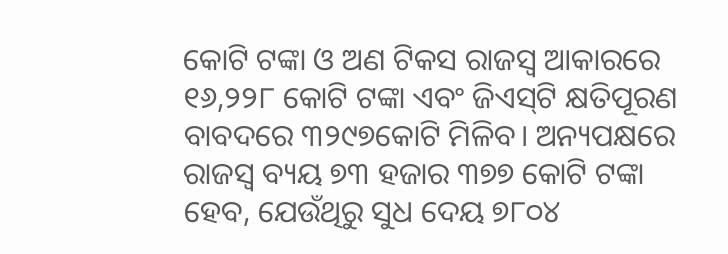କୋଟି ଟଙ୍କା ଓ ଅଣ ଟିକସ ରାଜସ୍ବ ଆକାରରେ ୧୬,୨୨୮ କୋଟି ଟଙ୍କା ଏବଂ ଜିଏସ୍‌ଟି କ୍ଷତିପୂରଣ ବାବଦରେ ୩୨୯୭କୋଟି ମିଳିବ। ଅନ୍ୟପକ୍ଷରେ ରାଜସ୍ବ ବ୍ୟୟ ୭୩ ହଜାର ୩୭୭ କୋଟି ଟଙ୍କା ହେବ, ଯେଉଁଥିରୁ ସୁଧ ଦେୟ ୭୮୦୪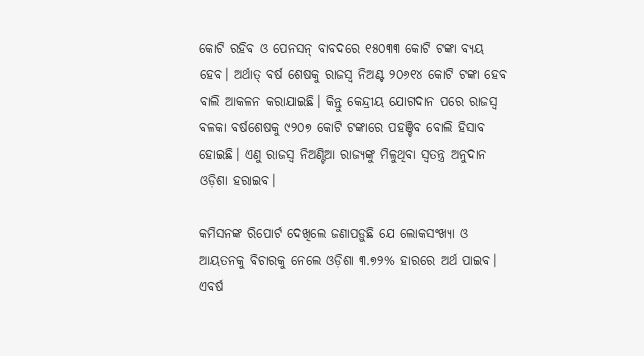କୋଟି ରହିବ ଓ ପେନସନ୍ ବାବଦରେ ୧୫୦୩୩ କୋଟି ଟଙ୍କା ବ୍ୟୟ ହେବ। ଅର୍ଥାତ୍ ବର୍ଷ ଶେଷକୁ ରାଜସ୍ବ ନିଅଣ୍ଟ ୨୦୬୧୪ କୋଟି ଟଙ୍କା ହେବ ବାଲି ଆକଳନ କରାଯାଇଛି। କିନ୍ତୁ କେନ୍ଦ୍ରୀୟ ଯୋଗଦାନ ପରେ ରାଜସ୍ବ ବଳକା ବର୍ଷଶେଷକୁ ୯୨୦୭ କୋଟି ଟଙ୍କାରେ ପହଞ୍ଚିବ ବୋଲି ହିସାବ ହୋଇଛି। ଏଣୁ ରାଜସ୍ବ ନିଅଣ୍ଟିଆ ରାଜ୍ୟଙ୍କୁ ମିଳୁଥିବା ସ୍ବତନ୍ତ୍ର ଅନୁଦାନ ଓଡ଼ିଶା ହରାଇବ।

କମିସନଙ୍କ ରିପୋର୍ଟ ଦେଖିଲେ ଜଣାପଡ଼ୁଛି ଯେ ଲୋକସଂଖ୍ୟା ଓ ଆୟତନକୁ ବିଚାରକୁ ନେଲେ ଓଡ଼ିଶା ୩.୭୨% ହାରରେ ଅର୍ଥ ପାଇବ। ଏବର୍ଷ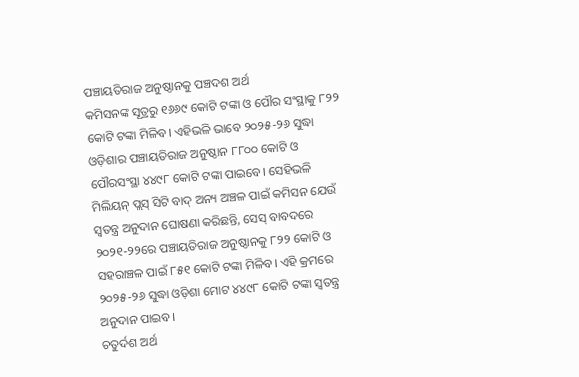ପଞ୍ଚାୟତିରାଜ ଅନୁଷ୍ଠାନକୁ ପଞ୍ଚଦଶ ଅର୍ଥ
କମିସନଙ୍କ ସୂତ୍ରରୁ ୧୬୬୯ କୋଟି ଟଙ୍କା ଓ ପୌର ସଂସ୍ଥାକୁ ୮୨୨ କୋଟି ଟଙ୍କା ମିଳିବ। ଏହିଭଳି ଭାବେ ୨୦୨୫-୨୬ ସୁଦ୍ଧା ଓଡ଼ିଶାର ପଞ୍ଚାୟତିରାଜ ଅନୁଷ୍ଠାନ ୮୮୦୦ କୋଟି ଓ ପୌରସଂସ୍ଥା ୪୪୯୮ କୋଟି ଟଙ୍କା ପାଇବେ। ସେହିଭଳି ମିଲିୟନ୍ ପ୍ଲସ୍ ସିଟି ବାଦ୍ ଅନ୍ୟ ଅଞ୍ଚଳ ପାଇଁ କମିସନ ଯେଉଁ ସ୍ବତନ୍ତ୍ର ଅନୁଦାନ ଘୋଷଣା କରିଛନ୍ତି, ସେସ୍‌ ବାବଦରେ ୨୦୨୧-୨୨ରେ ପଞ୍ଚାୟତିରାଜ ଅନୁଷ୍ଠାନକୁ ୮୨୨ କୋଟି ଓ ସହରାଞ୍ଚଳ ପାଇଁ ୮୫୧ କୋଟି ଟଙ୍କା ମିଳିବ। ଏହି କ୍ରମରେ ୨୦୨୫-୨୬ ସୁଦ୍ଧା ଓଡ଼ିଶା ମୋଟ ୪୪୯୮ କୋଟି ଟଙ୍କା ସ୍ବତନ୍ତ୍ର ଅନୁଦାନ ପାଇବ।
ଚତୁର୍ଦଶ ଅର୍ଥ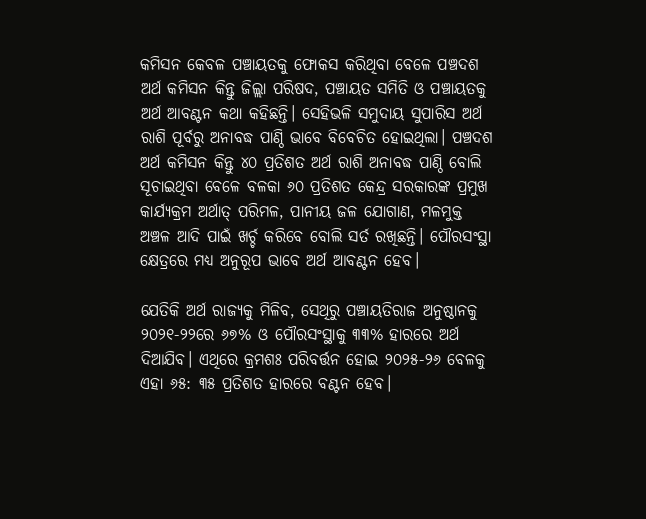କମିସନ କେବଳ ପଞ୍ଚାୟତକୁ ଫୋକସ କରିଥିବା ବେଳେ ପଞ୍ଚଦଶ ଅର୍ଥ କମିସନ କିନ୍ତୁ ଜିଲ୍ଲା ପରିଷଦ, ପଞ୍ଚାୟତ ସମିତି ଓ ପଞ୍ଚାୟତକୁ ଅର୍ଥ ଆବଣ୍ଟନ କଥା କହିଛନ୍ତି। ସେହିଭଳି ସମୁଦାୟ ସୁପାରିସ ଅର୍ଥ ରାଶି ପୂର୍ବରୁ ଅନାବଦ୍ଧ ପାଣ୍ଠି ଭାବେ ବିବେଚିତ ହୋଇଥିଲା। ପଞ୍ଚଦଶ ଅର୍ଥ କମିସନ କିନ୍ତୁ ୪୦ ପ୍ରତିଶତ ଅର୍ଥ ରାଶି ଅନାବଦ୍ଧ ପାଣ୍ଠି ବୋଲି ସୂଚାଇଥିବା ବେଳେ ବଳକା ୬୦ ପ୍ରତିଶତ କେନ୍ଦ୍ର ସରକାରଙ୍କ ପ୍ରମୁଖ କାର୍ଯ୍ୟକ୍ରମ ଅର୍ଥାତ୍ ପରିମଳ, ପାନୀୟ ଜଳ ଯୋଗାଣ, ମଳମୁକ୍ତ ଅଞ୍ଚଳ ଆଦି ପାଇଁ ଖର୍ଚ୍ଚ କରିବେ ବୋଲି ସର୍ତ ରଖିଛନ୍ତି। ପୌରସଂସ୍ଥା କ୍ଷେତ୍ରରେ ମଧ୍ୟ ଅନୁରୂପ ଭାବେ ଅର୍ଥ ଆବଣ୍ଟନ ହେବ।

ଯେତିକି ଅର୍ଥ ରାଜ୍ୟକୁ ମିଳିବ, ସେଥିରୁ ପଞ୍ଚାୟତିରାଜ ଅନୁଷ୍ଠାନକୁ ୨୦୨୧-୨୨ରେ ୬୭% ଓ ପୌରସଂସ୍ଥାକୁ ୩୩% ହାରରେ ଅର୍ଥ ଦିଆଯିବ। ଏଥିରେ କ୍ରମଶଃ ପରିବର୍ତ୍ତନ ହୋଇ ୨୦୨୫-୨୬ ବେଳକୁ ଏହା ୬୫: ୩୫ ପ୍ରତିଶତ ହାରରେ ବଣ୍ଟନ ହେବ।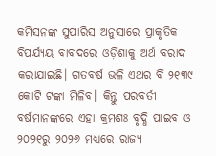କମିସନଙ୍କ ସୁପାରିସ ଅନୁସାରେ ପ୍ରାକୃତିକ ବିପର୍ଯ୍ୟୟ ବାବଦରେ ଓଡ଼ିଶାକୁ ଅର୍ଥ ବରାଦ କରାଯାଇଛି। ଗତବର୍ଷ ଭଳି ଏଥର ବି ୨୧୩୯ କୋଟି ଟଙ୍କା ମିଳିବ। କିନ୍ତୁ ପରବର୍ତୀ ବର୍ଷମାନଙ୍କରେ ଏହା କ୍ରମଶଃ ବୃଦ୍ଧି ପାଇବ ଓ ୨୦୨୧ରୁ ୨୦୨୬ ମଧ୍ୟରେ ରାଜ୍ୟ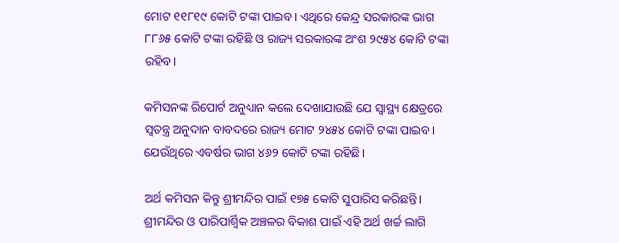ମୋଟ ୧୧୮୧୯ କୋଟି ଟଙ୍କା ପାଇବ। ଏଥିରେ କେନ୍ଦ୍ର ସରକାରଙ୍କ ଭାଗ ୮୮୬୫ କୋଟି ଟଙ୍କା ରହିଛି ଓ ରାଜ୍ୟ ସରକାରଙ୍କ ଅଂଶ ୨୯୫୪ କୋଟି ଟଙ୍କା ରହିବ।

କମିସନଙ୍କ ରିପୋର୍ଟ ଅନୁଧ୍ୟାନ କଲେ ଦେଖାଯାଉଛି ଯେ ସ୍ବାସ୍ଥ୍ୟ କ୍ଷେତ୍ରରେ ସ୍ବତନ୍ତ୍ର ଅନୁଦାନ ବାବଦରେ ରାଜ୍ୟ ମୋଟ ୨୪୫୪ କୋଟି ଟଙ୍କା ପାଇବ। ଯେଉଁଥିରେ ଏବର୍ଷର ଭାଗ ୪୬୨ କୋଟି ଟଙ୍କା ରହିଛି।

ଅର୍ଥ କମିସନ କିନ୍ତୁ ଶ୍ରୀମନ୍ଦିର ପାଇଁ ୧୭୫ କୋଟି ସୁପାରିସ କରିଛନ୍ତି। ଶ୍ରୀମନ୍ଦିର ଓ ପାରିପାର୍ଶ୍ବିକ ଅଞ୍ଚଳର ବିକାଶ ପାଇଁ ଏହି ଅର୍ଥ ଖର୍ଚ୍ଚ ଲାଗି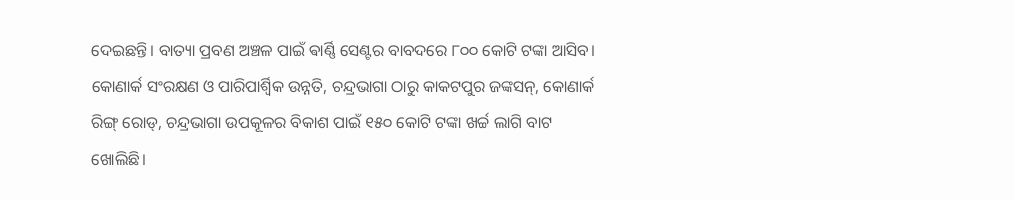ଦେଇଛନ୍ତି। ବାତ୍ୟା ପ୍ରବଣ ଅଞ୍ଚଳ ପାଇଁ ଵାର୍ଣ୍ଣି ସେଣ୍ଟର ବାବଦରେ ୮୦୦ କୋଟି ଟଙ୍କା ଆସିବ। କୋଣାର୍କ ସଂରକ୍ଷଣ ଓ ପାରିପାର୍ଶ୍ବିକ ଉନ୍ନତି, ଚନ୍ଦ୍ରଭାଗା ଠାରୁ କାକଟପୁର ଜଙ୍କସନ୍, କୋଣାର୍କ ରିଙ୍ଗ୍ ରୋଡ୍, ଚନ୍ଦ୍ରଭାଗା ଉପକୂଳର ବିକାଶ ପାଇଁ ୧୫୦ କୋଟି ଟଙ୍କା ଖର୍ଚ୍ଚ ଲାଗି ବାଟ ଖୋଲିଛି।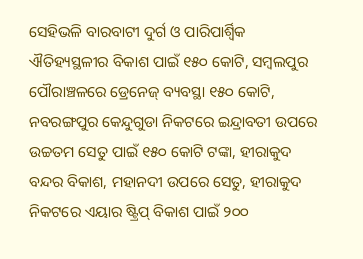ସେହିଭଳି ବାରବାଟୀ ଦୁର୍ଗ ଓ ପାରିପାର୍ଶ୍ବିକ ଐତିହ୍ୟସ୍ଥଳୀର ବିକାଶ ପାଇଁ ୧୫୦ କୋଟି, ସମ୍ବଲପୁର ପୌରାଞ୍ଚଳରେ ଡ୍ରେନେଜ୍ ବ୍ୟବସ୍ଥା ୧୫୦ କୋଟି, ନବରଙ୍ଗପୁର କେନ୍ଦୁଗୁଡା ନିକଟରେ ଇନ୍ଦ୍ରାବତୀ ଉପରେ ଉଚ୍ଚତମ ସେତୁ ପାଇଁ ୧୫୦ କୋଟି ଟଙ୍କା, ହୀରାକୁଦ ବନ୍ଦର ବିକାଶ, ମହାନଦୀ ଉପରେ ସେତୁ, ହୀରାକୁଦ ନିକଟରେ ଏୟାର ଷ୍ଟ୍ରିପ୍ ବିକାଶ ପାଇଁ ୨୦୦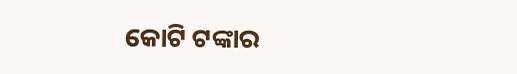କୋଟି ଟଙ୍କାର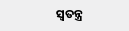ସ୍ବତନ୍ତ୍ର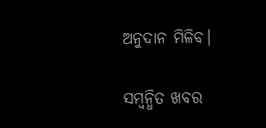ଅନୁଦାନ ମିଳିବ।

ସମ୍ବନ୍ଧିତ ଖବର